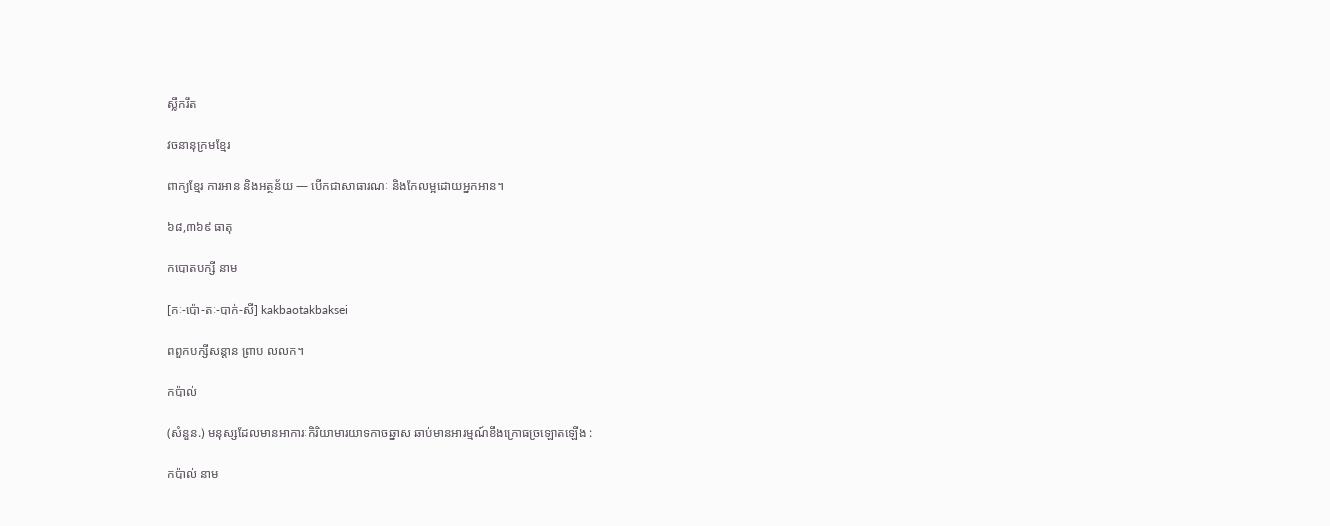ស្លឹករឹត

វចនានុក្រមខ្មែរ

ពាក្យខ្មែរ ការអាន និងអត្ថន័យ — បើកជាសាធារណៈ និងកែលម្អដោយអ្នកអាន។

៦៨,៣៦៩ ធាតុ

កបោតបក្សី នាម

[កៈ-ប៉ោ-តៈ-បាក់-សី] kakbaotakbaksei

ពពួកបក្សីសន្តាន ព្រាប លលក។

កប៉ាល់

(សំនួន.) មនុស្សដែលមានអាការៈកិរិយាមារយាទកាចឆ្នាស ឆាប់មានអារម្មណ៍ខឹងក្រោធច្រឡោតឡើង :

កប៉ាល់ នាម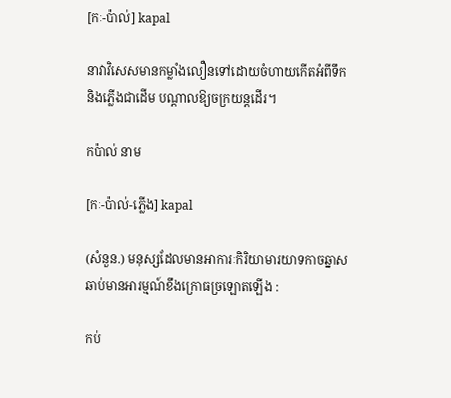[កៈ-ប៉ាល់] kapal

នាវាវិសេសមានកម្លាំងលឿនទៅដោយចំហាយកើតអំពីទឹកនិងភ្លើងជាដើម បណ្ដាលឱ្យចក្រយន្តដើរ។

កប៉ាល់ នាម

[កៈ-ប៉ាល់-ភ្លើង] kapal

(សំនួន.) មនុស្សដែលមានអាការៈកិរិយាមារយាទកាចឆ្នាស ឆាប់មានអារម្មណ៍ខឹងក្រោធច្រឡោតឡើង :

កប់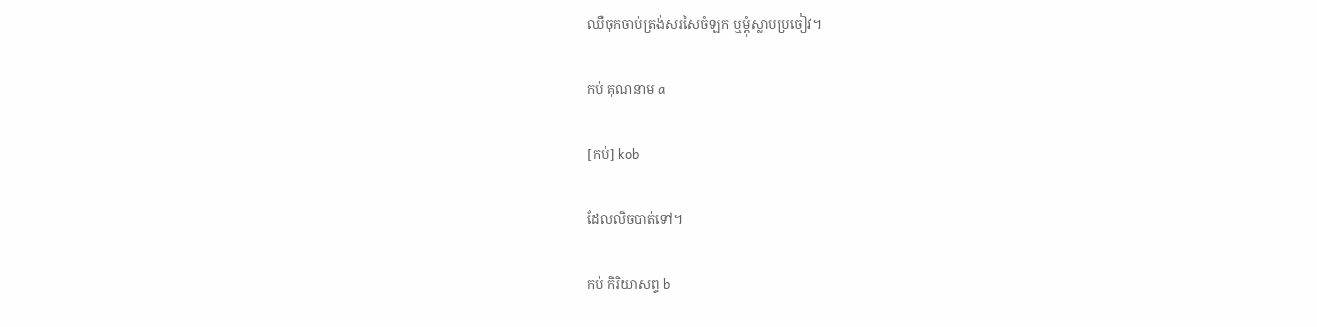ឈឺចុកចាប់ត្រង់សរសៃចំឡក ឬម្ដុំស្លាបប្រចៀវ។

កប់ គុណនាម a

[កប់] kob

ដែលលិចបាត់ទៅ។

កប់ កិរិយាសព្ទ b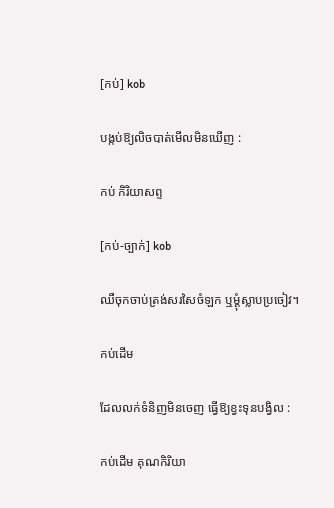[កប់] kob

បង្កប់ឱ្យលិចបាត់មើលមិនឃើញ :

កប់ កិរិយាសព្ទ

[កប់-ច្បាក់] kob

ឈឺចុកចាប់ត្រង់សរសៃចំឡក ឬម្ដុំស្លាបប្រចៀវ។

កប់ដើម

ដែលលក់ទំនិញមិនចេញ ធ្វើឱ្យខ្វះទុនបង្វិល :

កប់ដើម គុណកិរិយា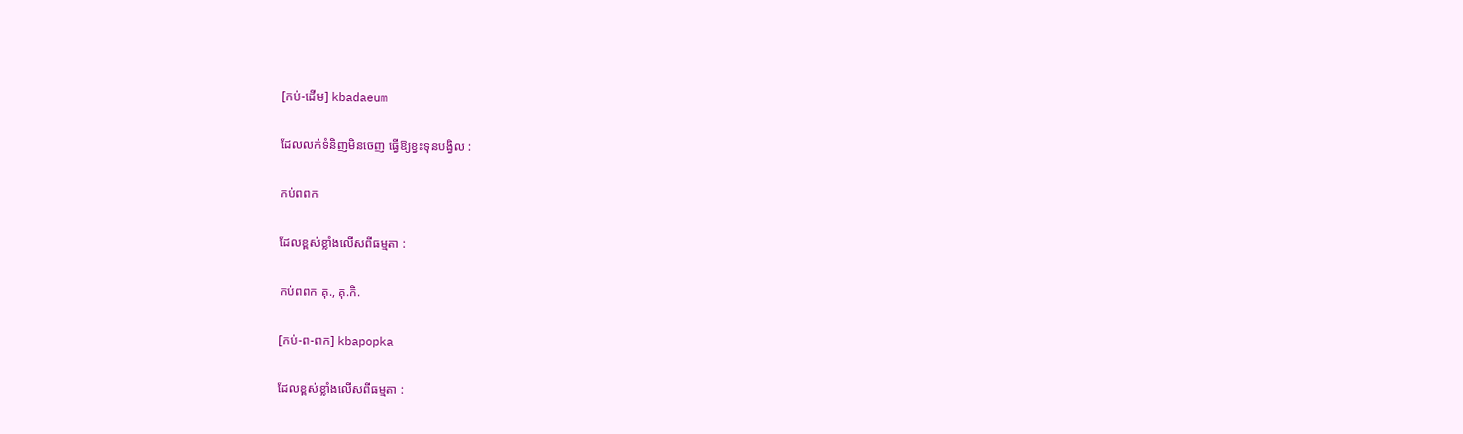[កប់-ដើម] kbadaeum

ដែលលក់ទំនិញមិនចេញ ធ្វើឱ្យខ្វះទុនបង្វិល :

កប់ពពក

ដែលខ្ពស់ខ្លាំងលើសពីធម្មតា :

កប់ពពក គុ., គុ.កិ.

[កប់-ព-ពក] kbapopka

ដែលខ្ពស់ខ្លាំងលើសពីធម្មតា :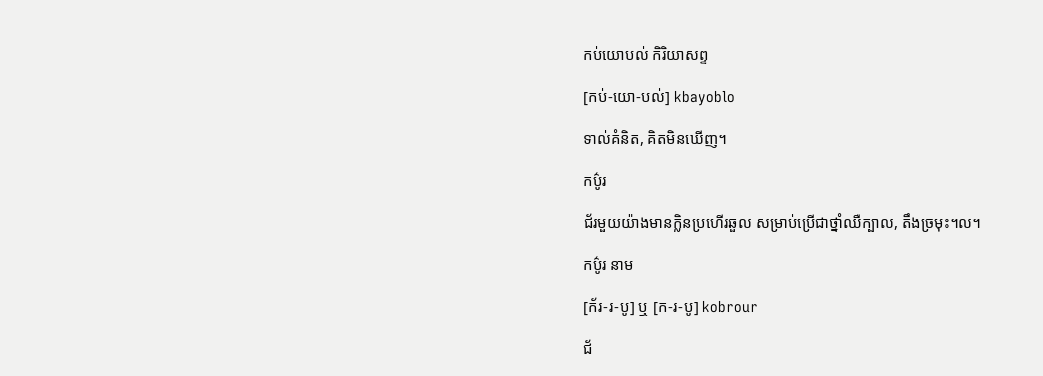កប់យោបល់ កិរិយាសព្ទ

[កប់-យោ-បល់] kbayoblo

ទាល់គំនិត, គិតមិនឃើញ។

កប៌ូរ

ជ័រមួយយ៉ាងមានក្លិនប្រហើរឆួល សម្រាប់ប្រើជាថ្នាំឈឺក្បាល, តឹងច្រមុះ។ល។

កប៌ូរ នាម

[ក័រ-រ-បូ] ឬ [ក-រ-បូ] kobrour

ជ័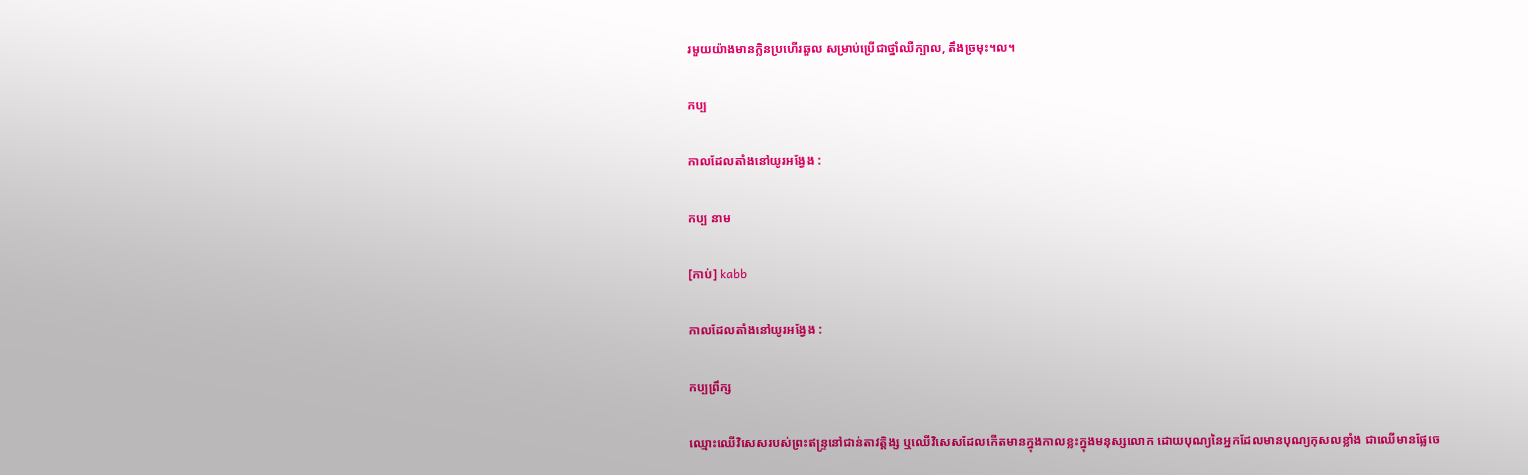រមួយយ៉ាងមានក្លិនប្រហើរឆួល សម្រាប់ប្រើជាថ្នាំឈឺក្បាល, តឹងច្រមុះ។ល។

កប្ប

កាលដែលតាំងនៅយូរអង្វែង :

កប្ប នាម

[កាប់] kabb

កាលដែលតាំងនៅយូរអង្វែង :

កប្បព្រឹក្ស

ឈ្មោះឈើវិសេសរបស់ព្រះឥន្ទ្រនៅជាន់តាវត្តិង្ស ឬឈើវិសេសដែលកើតមានក្នុងកាលខ្លះក្នុងមនុស្សលោក ដោយបុណ្យនៃអ្នកដែលមានបុណ្យកុសលខ្លាំង ជាឈើមានផ្លែចេ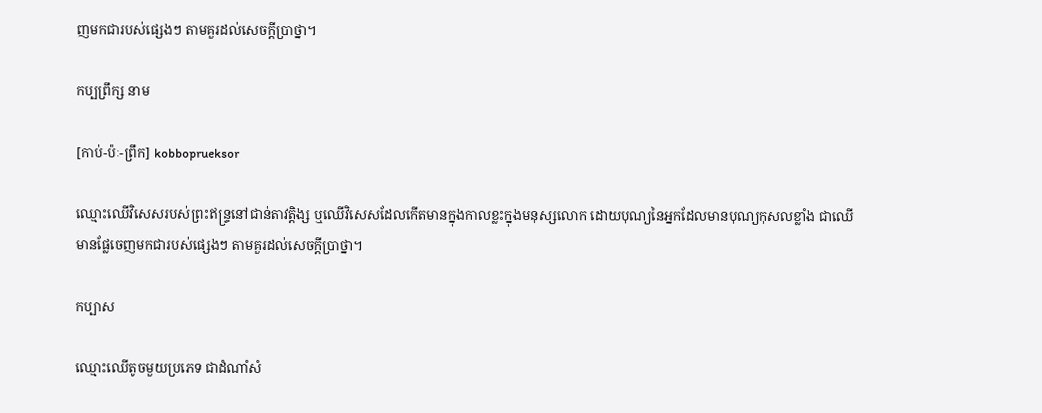ញមកជារបស់ផ្សេងៗ តាមគួរដល់សេចក្ដីប្រាថ្នា។

កប្បព្រឹក្ស នាម

[កាប់-ប៉ៈ-ព្រឹក] kobboprueksor

ឈ្មោះឈើវិសេសរបស់ព្រះឥន្ទ្រនៅជាន់តាវត្តិង្ស ឬឈើវិសេសដែលកើតមានក្នុងកាលខ្លះក្នុងមនុស្សលោក ដោយបុណ្យនៃអ្នកដែលមានបុណ្យកុសលខ្លាំង ជាឈើមានផ្លែចេញមកជារបស់ផ្សេងៗ តាមគួរដល់សេចក្ដីប្រាថ្នា។

កប្បាស

ឈ្មោះឈើតូចមួយប្រភេទ ជាដំណាំសំ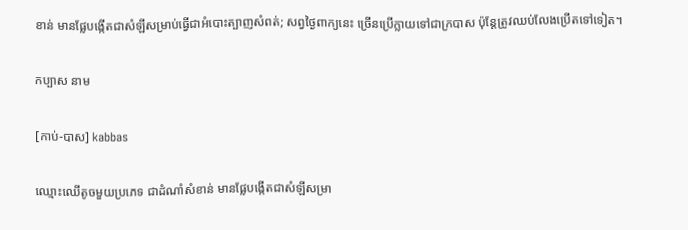ខាន់ មានផ្លែបង្កើតជាសំឡីសម្រាប់ធ្វើជាអំបោះត្បាញសំពត់; សព្វថ្ងៃពាក្យនេះ ច្រើនប្រើក្លាយទៅជាក្របាស ប៉ុន្តែត្រូវឈប់លែងប្រើតទៅទៀត។

កប្បាស នាម

[កាប់-បាស] kabbas

ឈ្មោះឈើតូចមួយប្រភេទ ជាដំណាំសំខាន់ មានផ្លែបង្កើតជាសំឡីសម្រា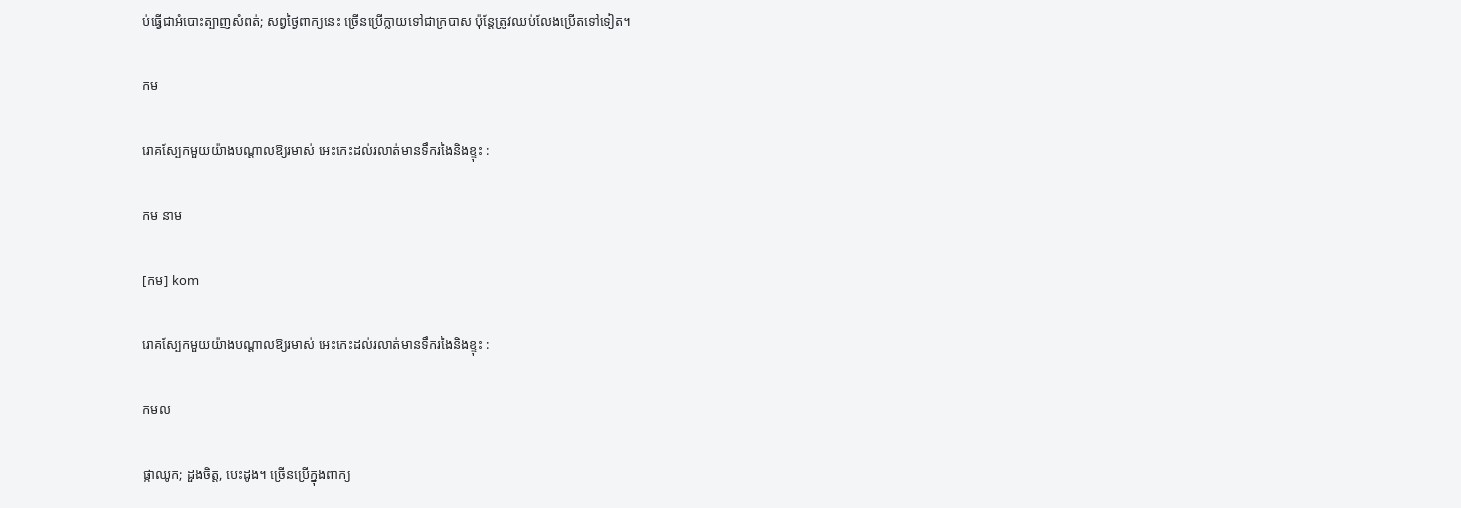ប់ធ្វើជាអំបោះត្បាញសំពត់; សព្វថ្ងៃពាក្យនេះ ច្រើនប្រើក្លាយទៅជាក្របាស ប៉ុន្តែត្រូវឈប់លែងប្រើតទៅទៀត។

កម

រោគស្បែកមួយយ៉ាងបណ្ដាលឱ្យរមាស់ អេះកេះដល់រលាត់មានទឹករងៃនិងខ្ទុះ :

កម នាម

[កម] kom

រោគស្បែកមួយយ៉ាងបណ្ដាលឱ្យរមាស់ អេះកេះដល់រលាត់មានទឹករងៃនិងខ្ទុះ :

កមល

ផ្កាឈូក; ដួងចិត្ត, បេះដូង។ ច្រើនប្រើក្នុងពាក្យ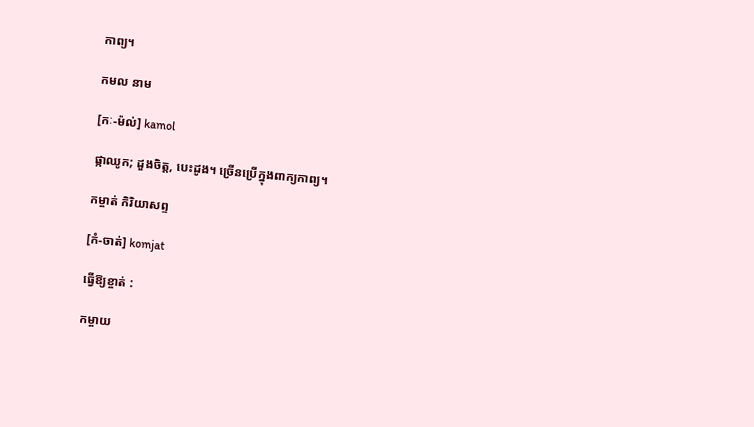កាព្យ។

កមល នាម

[កៈ-ម៉ល់] kamol

ផ្កាឈូក; ដួងចិត្ត, បេះដូង។ ច្រើនប្រើក្នុងពាក្យកាព្យ។

កម្ចាត់ កិរិយាសព្ទ

[កំ-ចាត់] komjat

ធ្វើឱ្យខ្ចាត់ :

កម្ចាយ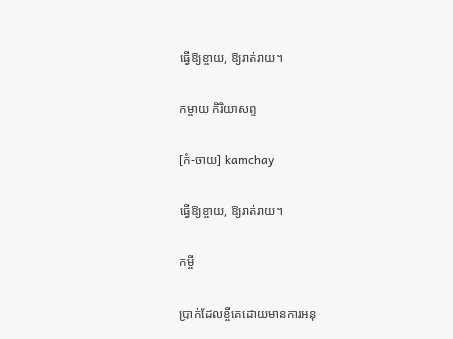ធ្វើឱ្យខ្ចាយ, ឱ្យរាត់រាយ។

កម្ចាយ កិរិយាសព្ទ

[កំ-ចាយ] kamchay

ធ្វើឱ្យខ្ចាយ, ឱ្យរាត់រាយ។

កម្ចី

ប្រាក់ដែលខ្ចីគេដោយមានការអនុ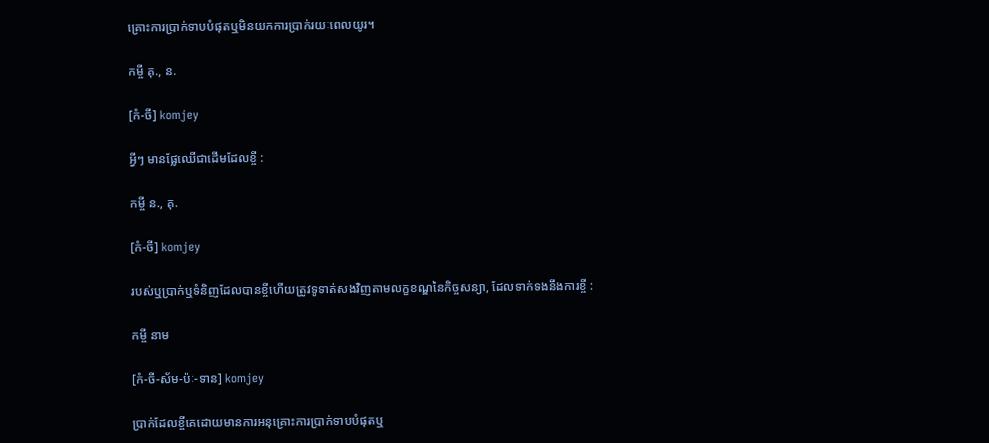គ្រោះការប្រាក់ទាបបំផុតឬមិនយកការប្រាក់រយៈពេលយូរ។

កម្ចី គុ., ន.

[កំ-ចី] komjey

អ្វីៗ មានផ្លែឈើជាដើមដែលខ្ចី :

កម្ចី ន., គុ.

[កំ-ចី] komjey

របស់ឬប្រាក់ឬទំនិញដែលបានខ្ចីហើយត្រូវទូទាត់សងវិញតាមលក្ខខណ្ឌនៃកិច្ចសន្យា, ដែលទាក់ទងនឹងការខ្ចី :

កម្ចី នាម

[កំ-ចី-ស័ម-ប៉ៈ-ទាន] komjey

ប្រាក់ដែលខ្ចីគេដោយមានការអនុគ្រោះការប្រាក់ទាបបំផុតឬ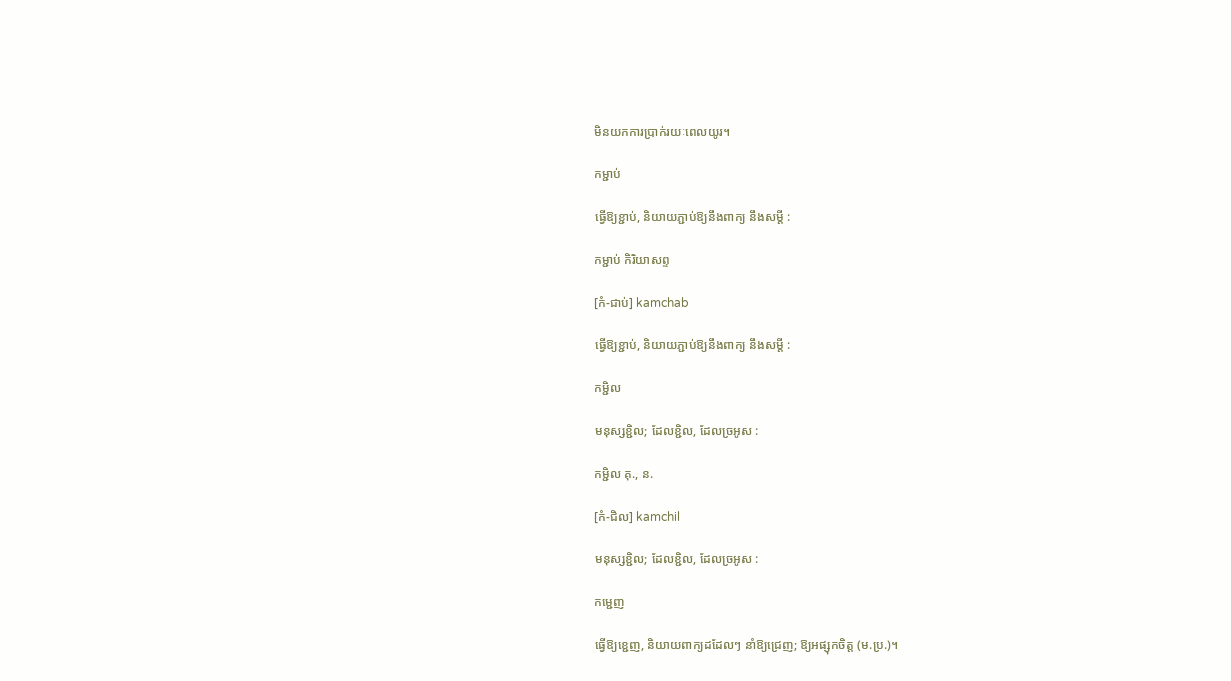មិនយកការប្រាក់រយៈពេលយូរ។

កម្ជាប់

ធ្វើឱ្យខ្ជាប់, និយាយភ្ជាប់ឱ្យនឹងពាក្យ នឹងសម្ដី :

កម្ជាប់ កិរិយាសព្ទ

[កំ-ជាប់] kamchab

ធ្វើឱ្យខ្ជាប់, និយាយភ្ជាប់ឱ្យនឹងពាក្យ នឹងសម្ដី :

កម្ជិល

មនុស្សខ្ជិល; ដែលខ្ជិល, ដែលច្រអូស :

កម្ជិល គុ., ន.

[កំ-ជិល] kamchil

មនុស្សខ្ជិល; ដែលខ្ជិល, ដែលច្រអូស :

កម្ជេញ

ធ្វើឱ្យខ្ជេញ, និយាយពាក្យដដែលៗ នាំឱ្យជ្រេញ; ឱ្យអផ្សុកចិត្ត (ម.ប្រ.)។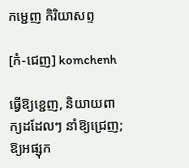កម្ជេញ កិរិយាសព្ទ

[កំ-ជេញ] komchenh

ធ្វើឱ្យខ្ជេញ, និយាយពាក្យដដែលៗ នាំឱ្យជ្រេញ; ឱ្យអផ្សុក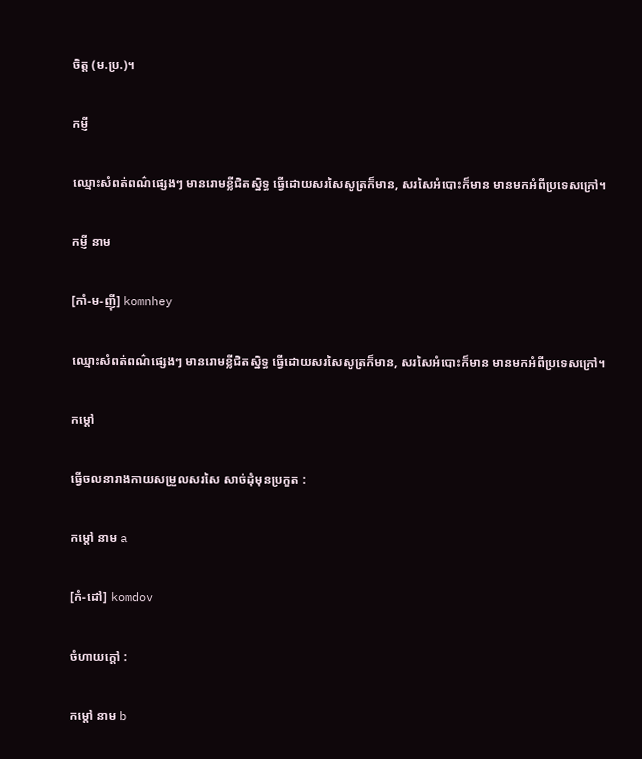ចិត្ត (ម.ប្រ.)។

កម្ញី

ឈ្មោះសំពត់ពណ៌ផ្សេងៗ មានរោមខ្លីជិតស្និទ្ធ ធ្វើដោយសរសៃសូត្រក៏មាន, សរសៃអំបោះក៏មាន មានមកអំពីប្រទេសក្រៅ។

កម្ញី នាម

[កាំ-ម-ញ៉ី] komnhey

ឈ្មោះសំពត់ពណ៌ផ្សេងៗ មានរោមខ្លីជិតស្និទ្ធ ធ្វើដោយសរសៃសូត្រក៏មាន, សរសៃអំបោះក៏មាន មានមកអំពីប្រទេសក្រៅ។

កម្ដៅ

ធ្វើចលនារាងកាយសម្រួលសរសៃ សាច់ដុំមុនប្រកួត :

កម្ដៅ នាម a

[កំ-ដៅ] komdov

ចំហាយក្ដៅ :

កម្ដៅ នាម b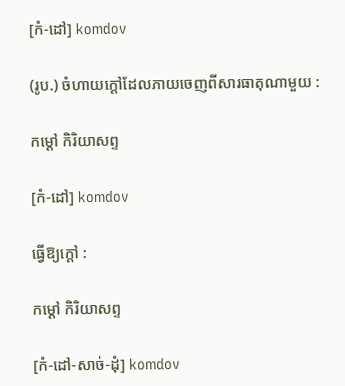[កំ-ដៅ] komdov

(រូប.) ចំហាយក្ដៅដែលភាយចេញពីសារធាតុណាមួយ :

កម្ដៅ កិរិយាសព្ទ

[កំ-ដៅ] komdov

ធ្វើឱ្យក្ដៅ :

កម្ដៅ កិរិយាសព្ទ

[កំ-ដៅ-សាច់-ដុំ] komdov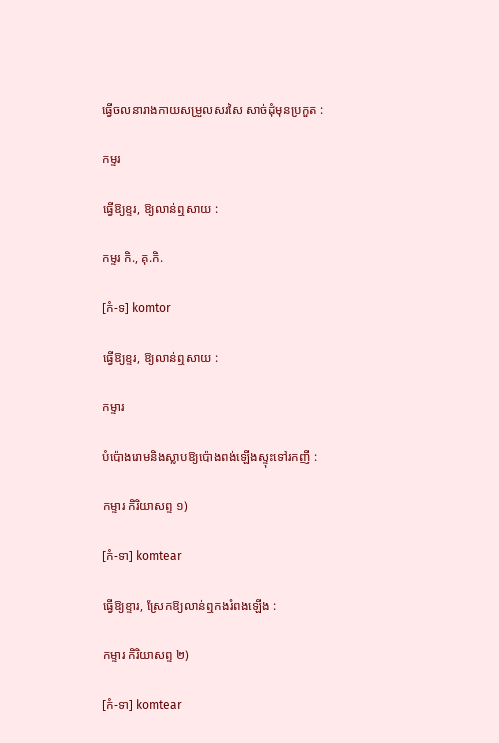ធ្វើចលនារាងកាយសម្រួលសរសៃ សាច់ដុំមុនប្រកួត :

កម្ទរ

ធ្វើឱ្យខ្ទរ, ឱ្យលាន់ឮសាយ :

កម្ទរ កិ., គុ.កិ.

[កំ-ទ] komtor

ធ្វើឱ្យខ្ទរ, ឱ្យលាន់ឮសាយ :

កម្ទារ

បំប៉ោងរោមនិងស្លាបឱ្យប៉ោងពង់ឡើងស្ទុះទៅរកញី :

កម្ទារ កិរិយាសព្ទ ១)

[កំ-ទា] komtear

ធ្វើឱ្យខ្ទារ, ស្រែកឱ្យលាន់ឮកងរំពងឡើង :

កម្ទារ កិរិយាសព្ទ ២)

[កំ-ទា] komtear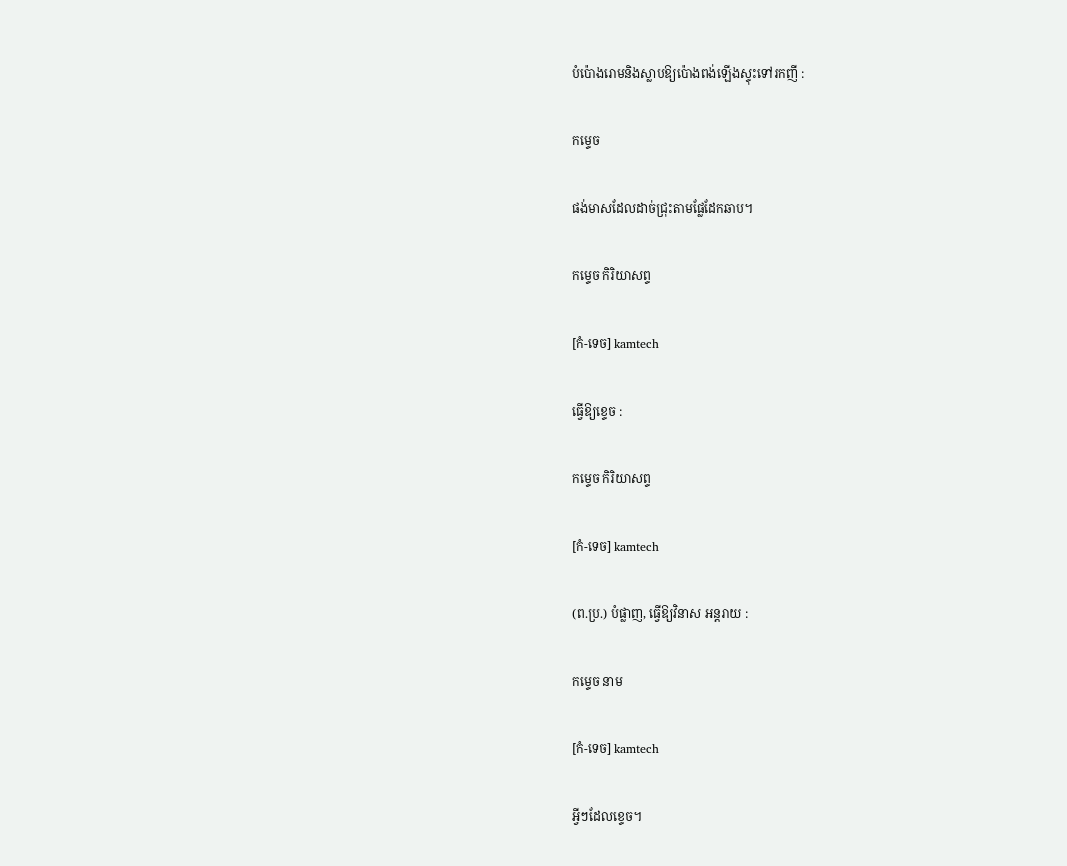បំប៉ោងរោមនិងស្លាបឱ្យប៉ោងពង់ឡើងស្ទុះទៅរកញី :

កម្ទេច

ផង់មាសដែលដាច់ជ្រុះតាមផ្លែដែកឆាប។

កម្ទេច កិរិយាសព្ទ

[កំ-ទេច] kamtech

ធ្វើឱ្យខ្ទេច :

កម្ទេច កិរិយាសព្ទ

[កំ-ទេច] kamtech

(ព.ប្រ.) បំផ្លាញ, ធ្វើឱ្យវិនាស អន្តរាយ :

កម្ទេច នាម

[កំ-ទេច] kamtech

អ្វីៗដែលខ្ទេច។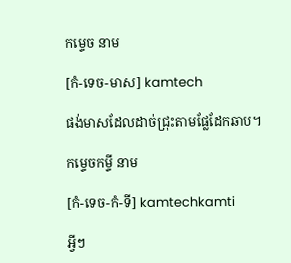កម្ទេច នាម

[កំ-ទេច-មាស] kamtech

ផង់មាសដែលដាច់ជ្រុះតាមផ្លែដែកឆាប។

កម្ទេចកម្ទី នាម

[កំ-ទេច-កំ-ទី] kamtechkamti

អ្វីៗ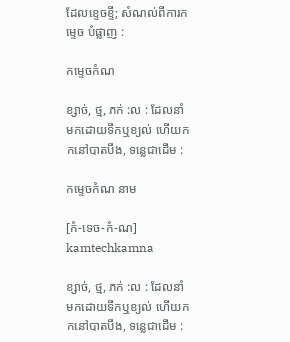ដែលខ្ទេចខ្ទី; សំណល់ពីការកម្ទេច បំផ្លាញ :

កម្ទេចកំណ

ខ្សាច់, ថ្ម, ភក់ :ល : ដែលនាំមកដោយទឹកឬខ្យល់ ហើយកកនៅបាតបឹង, ទន្លេជាដើម :

កម្ទេចកំណ នាម

[កំ-ទេច-កំ-ណ] kamtechkamna

ខ្សាច់, ថ្ម, ភក់ :ល : ដែលនាំមកដោយទឹកឬខ្យល់ ហើយកកនៅបាតបឹង, ទន្លេជាដើម :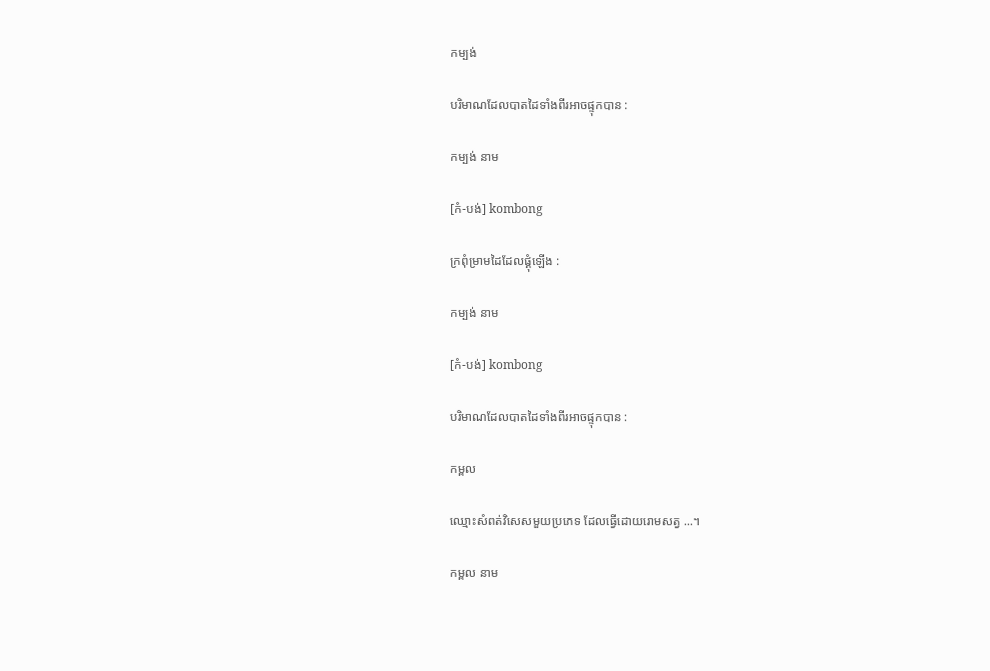កម្បង់

បរិមាណដែលបាតដៃទាំងពីរអាចផ្ទុកបាន :

កម្បង់ នាម

[កំ-បង់] kombong

ក្រពុំម្រាមដៃដែលផ្គុំឡើង :

កម្បង់ នាម

[កំ-បង់] kombong

បរិមាណដែលបាតដៃទាំងពីរអាចផ្ទុកបាន :

កម្ពល

ឈ្មោះសំពត់វិសេសមួយប្រភេទ ដែលធ្វើដោយរោមសត្វ ...។

កម្ពល នាម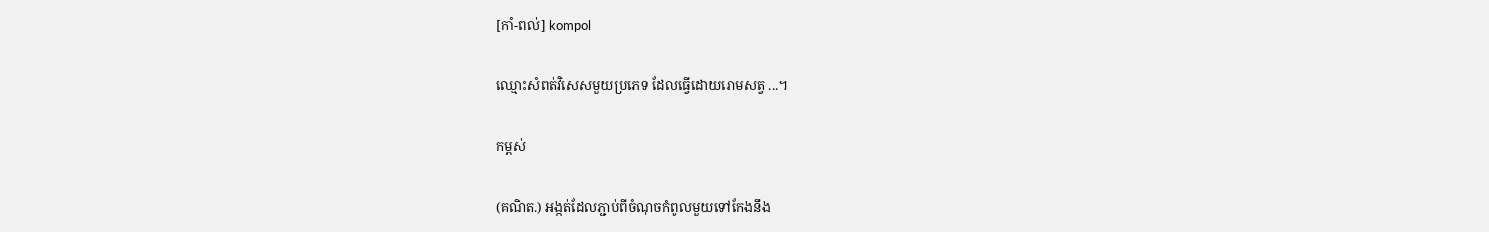[កាំ-ពល់] kompol

ឈ្មោះសំពត់វិសេសមួយប្រភេទ ដែលធ្វើដោយរោមសត្វ ...។

កម្ពស់

(គណិត.) អង្កត់ដែលភ្ជាប់ពីចំណុចកំពូលមួយទៅកែងនឹង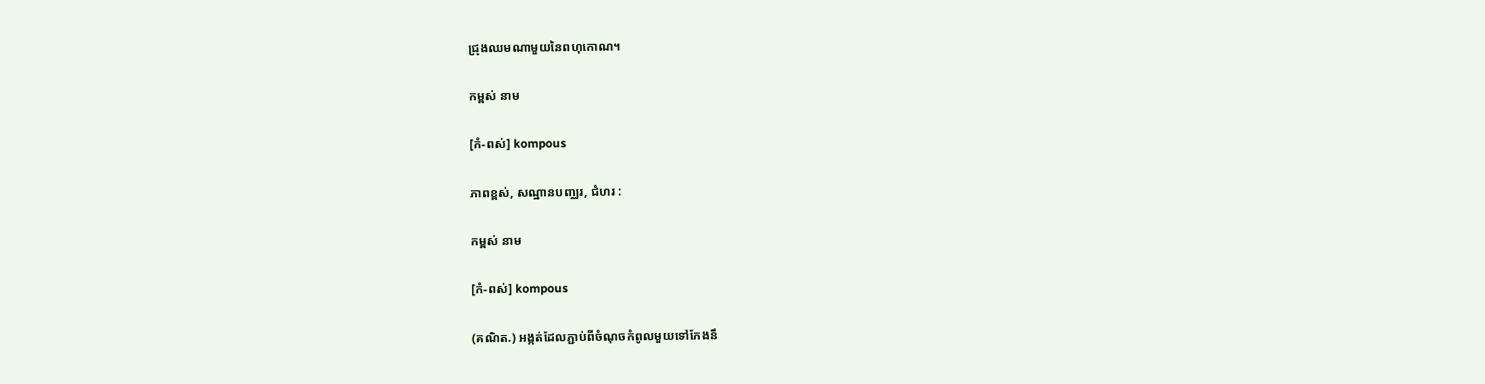ជ្រុងឈមណាមួយនៃពហុកោណ។

កម្ពស់ នាម

[កំ-ពស់] kompous

ភាពខ្ពស់, សណ្ឋានបញ្ឈរ, ជំហរ :

កម្ពស់ នាម

[កំ-ពស់] kompous

(គណិត.) អង្កត់ដែលភ្ជាប់ពីចំណុចកំពូលមួយទៅកែងនឹ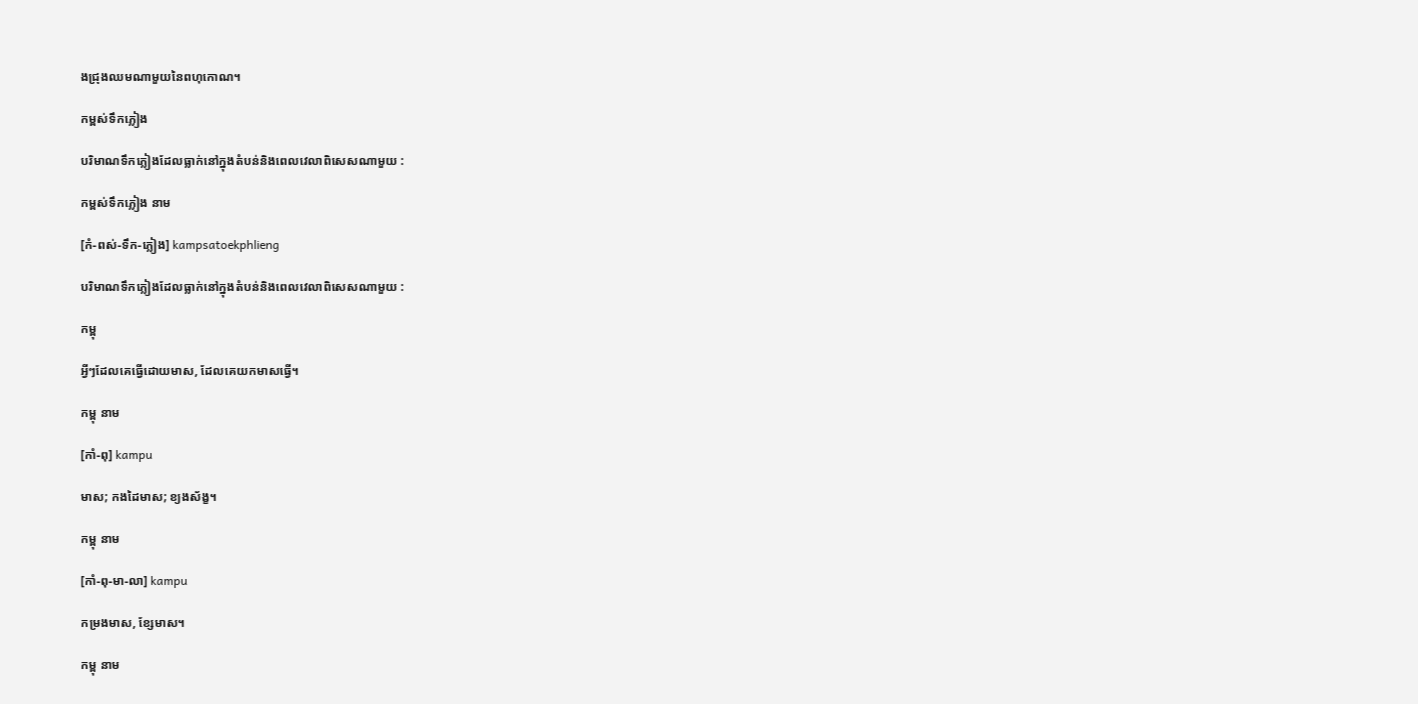ងជ្រុងឈមណាមួយនៃពហុកោណ។

កម្ពស់ទឹកភ្លៀង

បរិមាណទឹកភ្លៀងដែលធ្លាក់នៅក្នុងតំបន់និងពេលវេលាពិសេសណាមួយ :

កម្ពស់ទឹកភ្លៀង នាម

[កំ-ពស់-ទឹក-ភ្លៀង] kampsatoekphlieng

បរិមាណទឹកភ្លៀងដែលធ្លាក់នៅក្នុងតំបន់និងពេលវេលាពិសេសណាមួយ :

កម្ពុ

អ្វីៗដែលគេធ្វើដោយមាស, ដែលគេយកមាសធ្វើ។

កម្ពុ នាម

[កាំ-ពុ] kampu

មាស; កងដៃមាស; ខ្យងស័ង្ខ។

កម្ពុ នាម

[កាំ-ពុ-មា-លា] kampu

កម្រងមាស, ខ្សែមាស។

កម្ពុ នាម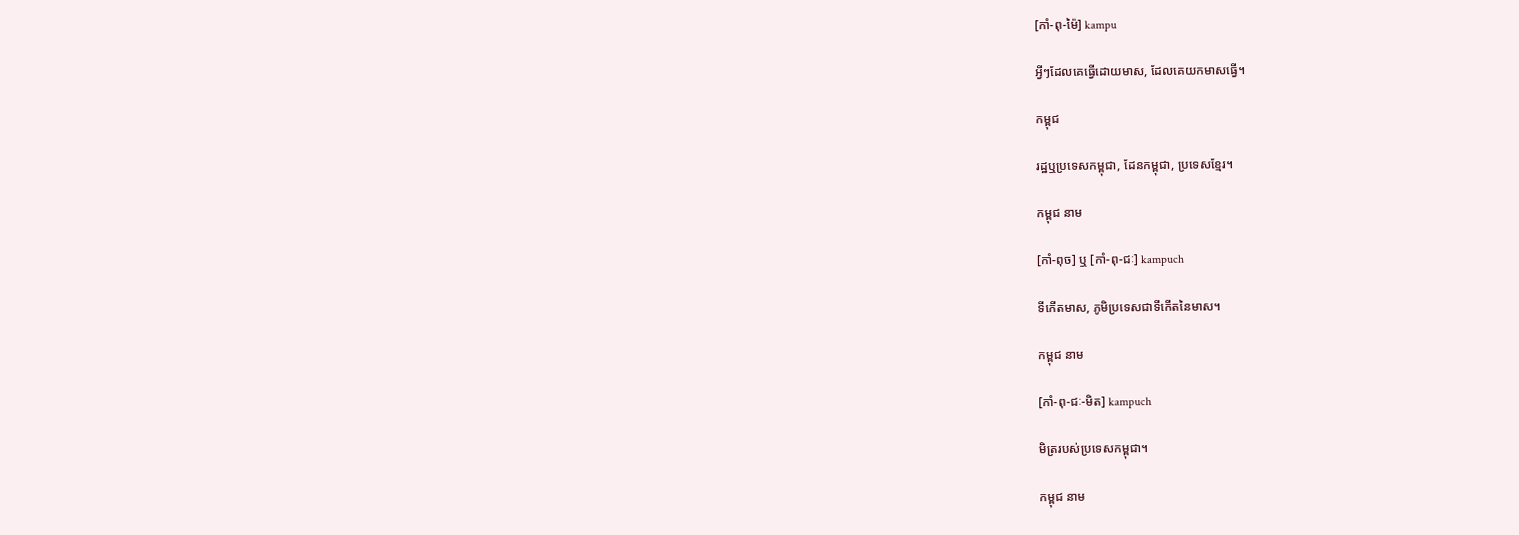[កាំ-ពុ-ម៉ៃ] kampu

អ្វីៗដែលគេធ្វើដោយមាស, ដែលគេយកមាសធ្វើ។

កម្ពុជ

រដ្ឋឬប្រទេសកម្ពុជា, ដែនកម្ពុជា, ប្រទេសខ្មែរ។

កម្ពុជ នាម

[កាំ-ពុច] ឬ [កាំ-ពុ-ជៈ] kampuch

ទីកើតមាស, ភូមិប្រទេសជាទីកើតនៃមាស។

កម្ពុជ នាម

[កាំ-ពុ-ជៈ-មិត] kampuch

មិត្ររបស់ប្រទេសកម្ពុជា។

កម្ពុជ នាម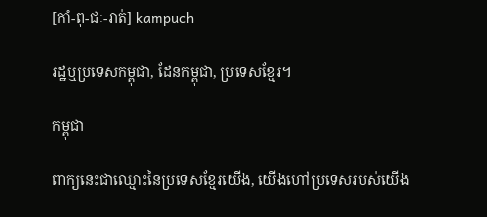[កាំ-ពុ-ជៈ-រាត់] kampuch

រដ្ឋឬប្រទេសកម្ពុជា, ដែនកម្ពុជា, ប្រទេសខ្មែរ។

កម្ពុជា

ពាក្យនេះជាឈ្មោះនៃប្រទេសខ្មែរយើង, យើងហៅប្រទេសរបស់យើង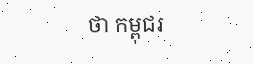ថា កម្ពុជរ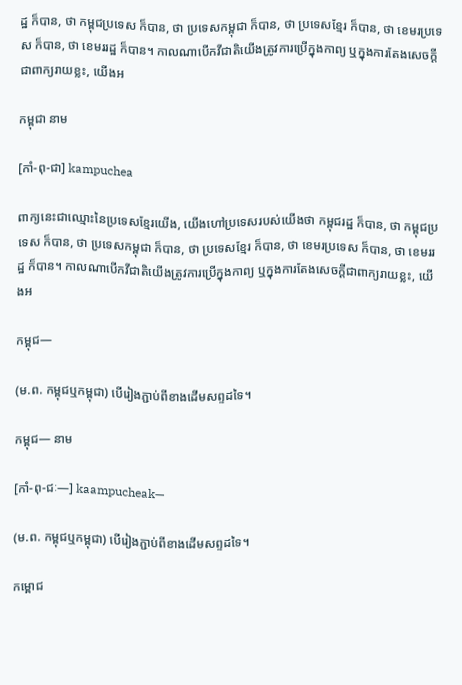ដ្ឋ ក៏បាន, ថា កម្ពុជប្រទេស ក៏បាន, ថា ប្រទេសកម្ពុជា ក៏បាន, ថា ប្រទេសខ្មែរ ក៏បាន, ថា ខេមរប្រទេស ក៏បាន, ថា ខេមររដ្ឋ ក៏បាន។ កាលណាបើកវីជាតិយើងត្រូវការប្រើក្នុងកាព្យ ឬក្នុងការតែងសេចក្ដីជាពាក្យរាយខ្លះ, យើងអ

កម្ពុជា នាម

[កាំ-ពុ-ជា] kampuchea

ពាក្យនេះជាឈ្មោះនៃប្រទេសខ្មែរយើង, យើងហៅប្រទេសរបស់យើងថា កម្ពុជរដ្ឋ ក៏បាន, ថា កម្ពុជប្រទេស ក៏បាន, ថា ប្រទេសកម្ពុជា ក៏បាន, ថា ប្រទេសខ្មែរ ក៏បាន, ថា ខេមរប្រទេស ក៏បាន, ថា ខេមររដ្ឋ ក៏បាន។ កាលណាបើកវីជាតិយើងត្រូវការប្រើក្នុងកាព្យ ឬក្នុងការតែងសេចក្ដីជាពាក្យរាយខ្លះ, យើងអ

កម្ពុជ—

(ម.ព. កម្ពុជឬកម្ពុជា) បើរៀងភ្ជាប់ពីខាងដើមសព្ទដទៃ។

កម្ពុជ— នាម

[កាំ-ពុ-ជៈ—] kaampucheak—

(ម.ព. កម្ពុជឬកម្ពុជា) បើរៀងភ្ជាប់ពីខាងដើមសព្ទដទៃ។

កម្ពោជ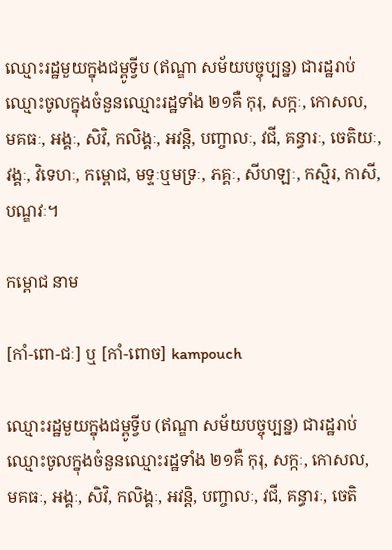ឈ្មោះរដ្ឋមួយក្នុងជម្ពូទ្វីប (ឥណ្ឌា សម័យបច្ចុប្បន្ន) ជារដ្ឋរាប់ឈ្មោះចូលក្នុងចំនួនឈ្មោះរដ្ឋទាំង ២១គឺ កុរុ, សក្កៈ, កោសល, មគធៈ, អង្គៈ, សិវិ, កលិង្គៈ, អវន្តិ, បញ្ចាលៈ, វជី, គន្ធារៈ, ចេតិយៈ, វង្គៈ, វិទេហៈ, កម្ពោជ, មទ្ទៈឬមទ្រៈ, ភគ្គៈ, សីហឡៈ, កស្មិរ, កាសី, បណ្ឌវៈ។

កម្ពោជ នាម

[កាំ-ពោ-ជៈ] ឬ [កាំ-ពោច] kampouch

ឈ្មោះរដ្ឋមួយក្នុងជម្ពូទ្វីប (ឥណ្ឌា សម័យបច្ចុប្បន្ន) ជារដ្ឋរាប់ឈ្មោះចូលក្នុងចំនួនឈ្មោះរដ្ឋទាំង ២១គឺ កុរុ, សក្កៈ, កោសល, មគធៈ, អង្គៈ, សិវិ, កលិង្គៈ, អវន្តិ, បញ្ចាលៈ, វជី, គន្ធារៈ, ចេតិ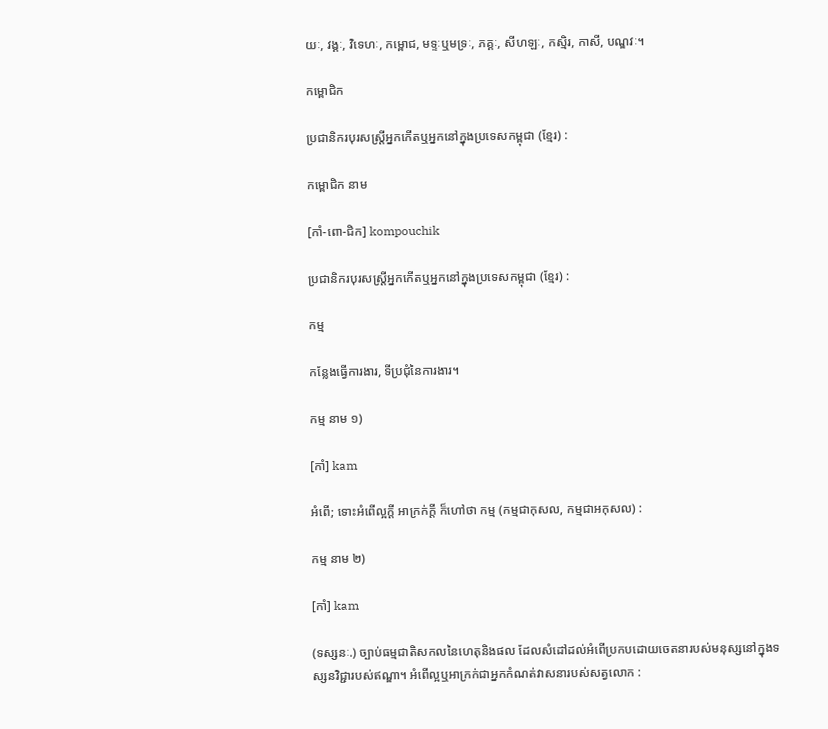យៈ, វង្គៈ, វិទេហៈ, កម្ពោជ, មទ្ទៈឬមទ្រៈ, ភគ្គៈ, សីហឡៈ, កស្មិរ, កាសី, បណ្ឌវៈ។

កម្ពោជិក

ប្រជានិករបុរសស្ត្រីអ្នកកើតឬអ្នកនៅក្នុងប្រទេសកម្ពុជា (ខ្មែរ) :

កម្ពោជិក នាម

[កាំ-ពោ-ជិក] kompouchik

ប្រជានិករបុរសស្ត្រីអ្នកកើតឬអ្នកនៅក្នុងប្រទេសកម្ពុជា (ខ្មែរ) :

កម្ម

កន្លែងធ្វើការងារ, ទីប្រជុំនៃការងារ។

កម្ម នាម ១)

[កាំ] kam

អំពើ; ទោះអំពើល្អក្ដី អាក្រក់ក្ដី ក៏ហៅថា កម្ម (កម្មជាកុសល, កម្មជាអកុសល) :

កម្ម នាម ២)

[កាំ] kam

(ទស្សនៈ.) ច្បាប់ធម្មជាតិសកលនៃហេតុនិងផល ដែលសំដៅដល់អំពើប្រកបដោយចេតនារបស់មនុស្សនៅក្នុងទស្សនវិជ្ជារបស់ឥណ្ឌា។ អំពើល្អឬអាក្រក់ជាអ្នកកំណត់វាសនារបស់សត្វលោក :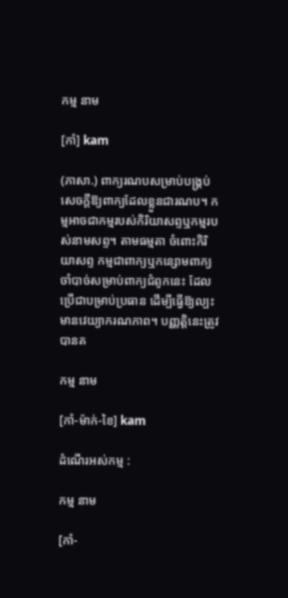កម្ម នាម

[កាំ] kam

(ភាសា.) ពាក្យរណបសម្រាប់បង្គ្រប់សេចក្ដីឱ្យពាក្យដែលខ្លួនជារណប។ កម្មអាចជាកម្មរបស់កិរិយាសព្ទឬកម្មរបស់នាមសព្ទ។ តាមធម្មតា ចំពោះកិរិយាសព្ទ កម្មជាពាក្យឬកន្សោមពាក្យចាំបាច់សម្រាប់ពាក្យជំពូកនេះ ដែលប្រើជាបម្រាប់ប្រធាន ដើម្បីធ្វើឱ្យល្បះមានវេយ្យាករណភាព។ បញ្ញត្តិនេះត្រូវបានគ

កម្ម នាម

[កាំ-ម៉ាក់-ខៃ] kam

ដំណើរអស់កម្ម :

កម្ម នាម

[កាំ-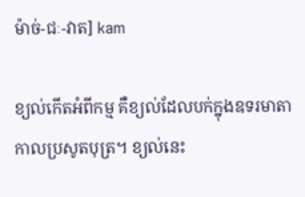ម៉ាច់-ជៈ-វាត] kam

ខ្យល់កើតអំពីកម្ម គឺខ្យល់ដែលបក់ក្នុងឧទរមាតាកាលប្រសូតបុត្រ។ ខ្យល់នេះ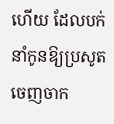ហើយ ដែលបក់នាំកូនឱ្យប្រសូតចេញចាក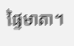ផ្ទៃមាតា។